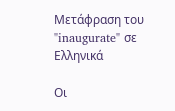Μετάφραση του "inaugurate" σε Ελληνικά

Οι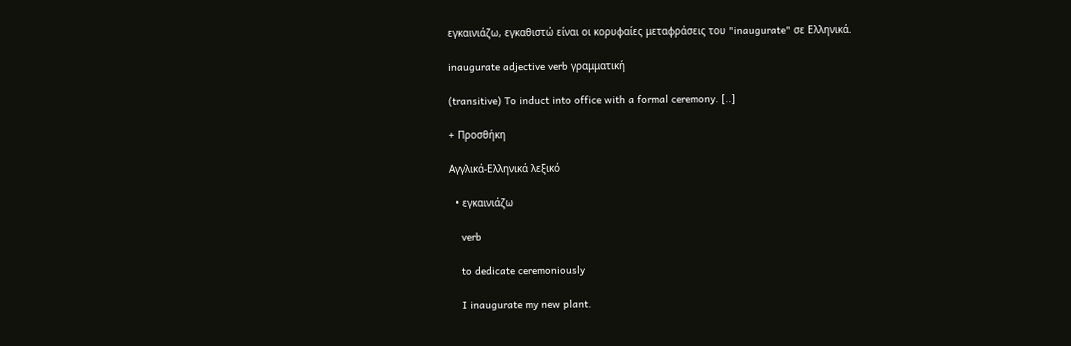εγκαινιάζω, εγκαθιστώ είναι οι κορυφαίες μεταφράσεις του "inaugurate" σε Ελληνικά.

inaugurate adjective verb γραμματική

(transitive) To induct into office with a formal ceremony. [..]

+ Προσθήκη

Αγγλικά-Ελληνικά λεξικό

  • εγκαινιάζω

    verb

    to dedicate ceremoniously

    I inaugurate my new plant.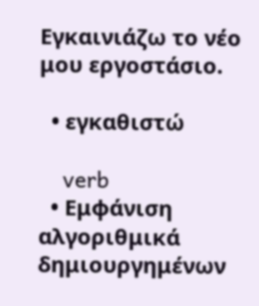Εγκαινιάζω το νέο μου εργοστάσιο.

  • εγκαθιστώ

    verb
  • Εμφάνιση αλγοριθμικά δημιουργημένων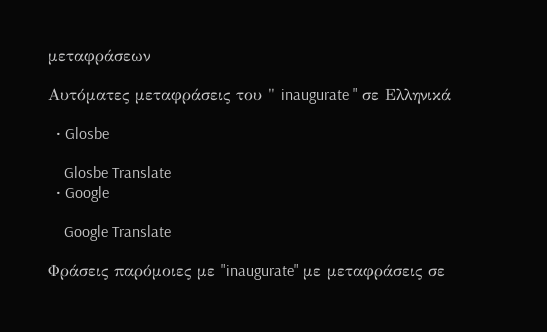μεταφράσεων

Αυτόματες μεταφράσεις του " inaugurate " σε Ελληνικά

  • Glosbe

    Glosbe Translate
  • Google

    Google Translate

Φράσεις παρόμοιες με "inaugurate" με μεταφράσεις σε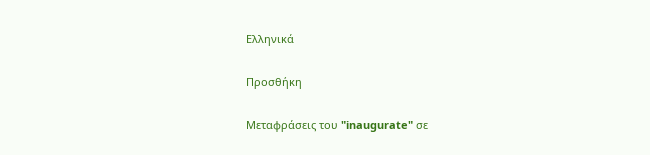Ελληνικά

Προσθήκη

Μεταφράσεις του "inaugurate" σε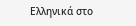Ελληνικά στο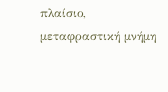πλαίσιο, μεταφραστική μνήμη